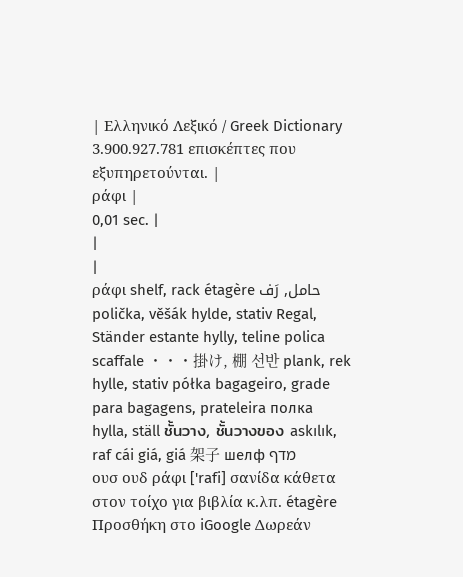| Ελληνικό Λεξικό / Greek Dictionary 3.900.927.781 επισκέπτες που εξυπηρετούνται. |
ράφι |
0,01 sec. |
|
|
ράφι shelf, rack étagère حامل, رَف polička, věšák hylde, stativ Regal, Ständer estante hylly, teline polica scaffale ・・・掛け, 棚 선반 plank, rek hylle, stativ półka bagageiro, grade para bagagens, prateleira полка hylla, ställ ชั้นวาง, ชั้นวางของ askılık, raf cái giá, giá 架子 шелф מדף
ουσ ουδ ράφι ['rafi] σανίδα κάθετα στον τοίχο για βιβλία κ.λπ. étagère Προσθήκη στο iGoogle Δωρεάν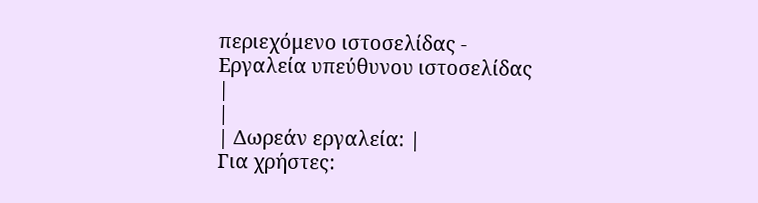περιεχόμενο ιστοσελίδας - Εργαλεία υπεύθυνου ιστοσελίδας |
|
| Δωρεάν εργαλεία: |
Για χρήστες: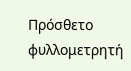Πρόσθετο φυλλομετρητή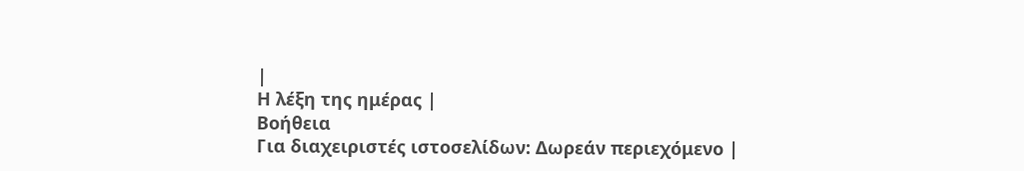|
Η λέξη της ημέρας |
Βοήθεια
Για διαχειριστές ιστοσελίδων: Δωρεάν περιεχόμενο |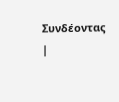Συνδέοντας |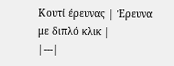Κουτί έρευνας | Έρευνα με διπλό κλικ |
|---|